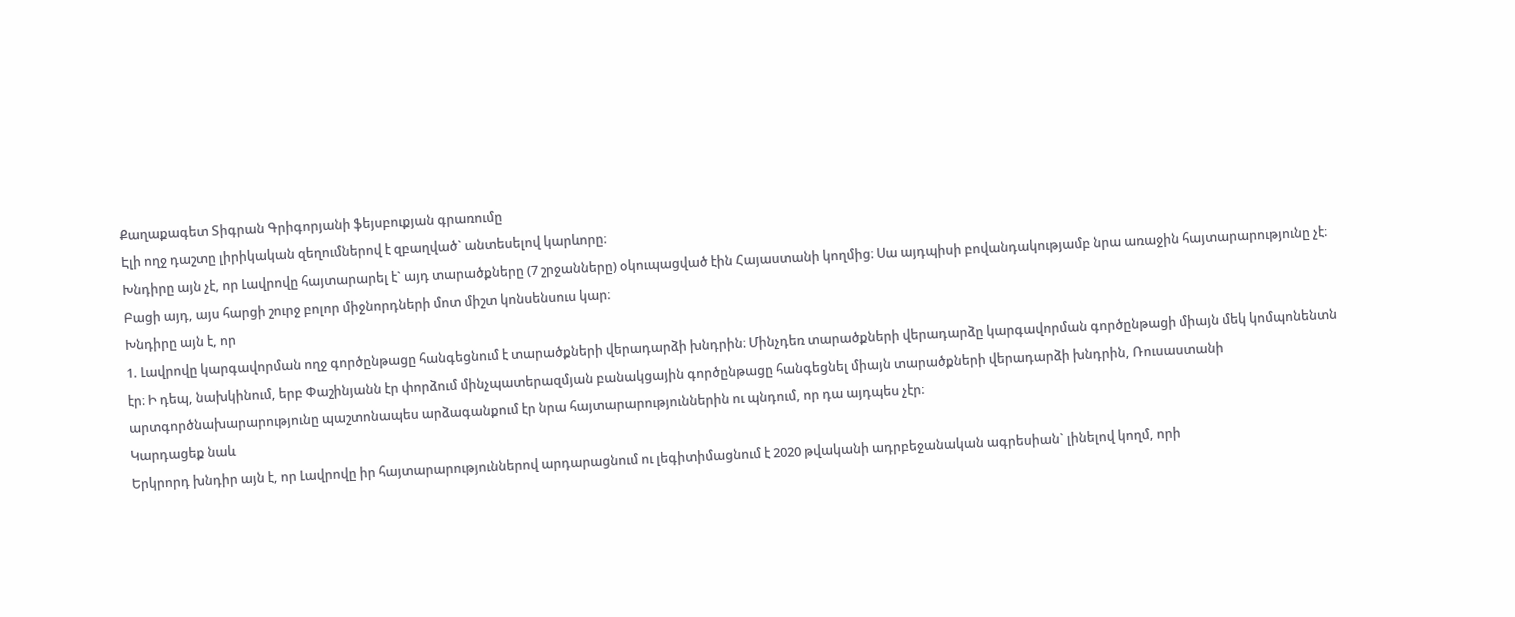Քաղաքագետ Տիգրան Գրիգորյանի ֆեյսբուքյան գրառումը
Էլի ողջ դաշտը լիրիկական զեղումներով է զբաղված` անտեսելով կարևորը։
Խնդիրը այն չէ, որ Լավրովը հայտարարել է` այդ տարածքները (7 շրջանները) օկուպացված էին Հայաստանի կողմից։ Սա այդպիսի բովանդակությամբ նրա առաջին հայտարարությունը չէ։ Բացի այդ, այս հարցի շուրջ բոլոր միջնորդների մոտ միշտ կոնսենսուս կար։
Խնդիրը այն է, որ
1. Լավրովը կարգավորման ողջ գործընթացը հանգեցնում է տարածքների վերադարձի խնդրին։ Մինչդեռ տարածքների վերադարձը կարգավորման գործընթացի միայն մեկ կոմպոնենտն էր։ Ի դեպ, նախկինում, երբ Փաշինյանն էր փորձում մինչպատերազմյան բանակցային գործընթացը հանգեցնել միայն տարածքների վերադարձի խնդրին, Ռուսաստանի արտգործնախարարությունը պաշտոնապես արձագանքում էր նրա հայտարարություններին ու պնդում, որ դա այդպես չէր։
Կարդացեք նաև
Երկրորդ խնդիր այն է, որ Լավրովը իր հայտարարություններով արդարացնում ու լեգիտիմացնում է 2020 թվականի ադրբեջանական ագրեսիան` լինելով կողմ, որի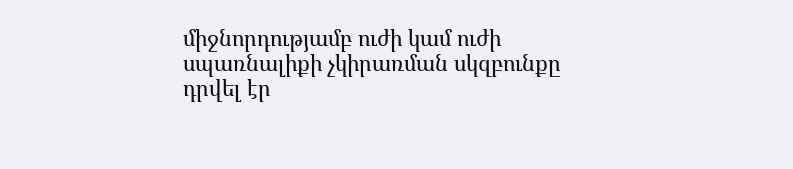միջնորդությամբ ուժի կամ ուժի սպառնալիքի չկիրառման սկզբունքը դրվել էր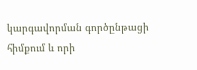կարգավորման գործընթացի հիմքում և որի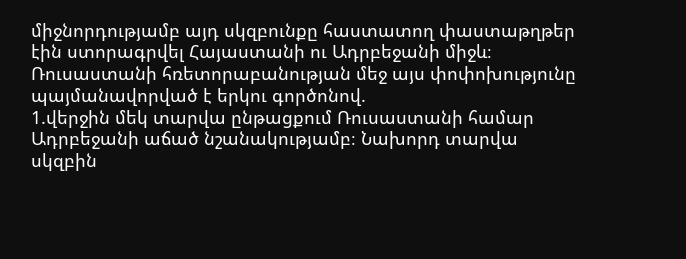միջնորդությամբ այդ սկզբունքը հաստատող փաստաթղթեր էին ստորագրվել Հայաստանի ու Ադրբեջանի միջև։
Ռուսաստանի հռետորաբանության մեջ այս փոփոխությունը պայմանավորված է երկու գործոնով.
1.վերջին մեկ տարվա ընթացքում Ռուսաստանի համար Ադրբեջանի աճած նշանակությամբ։ Նախորդ տարվա սկզբին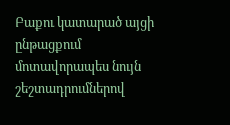Բաքու կատարած այցի ընթացքում մոտավորապես նույն շեշտադրումներով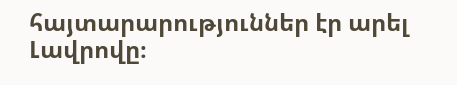հայտարարություններ էր արել Լավրովը։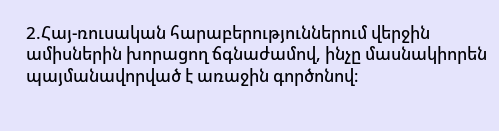2.Հայ-ռուսական հարաբերություններում վերջին ամիսներին խորացող ճգնաժամով, ինչը մասնակիորեն պայմանավորված է առաջին գործոնով։